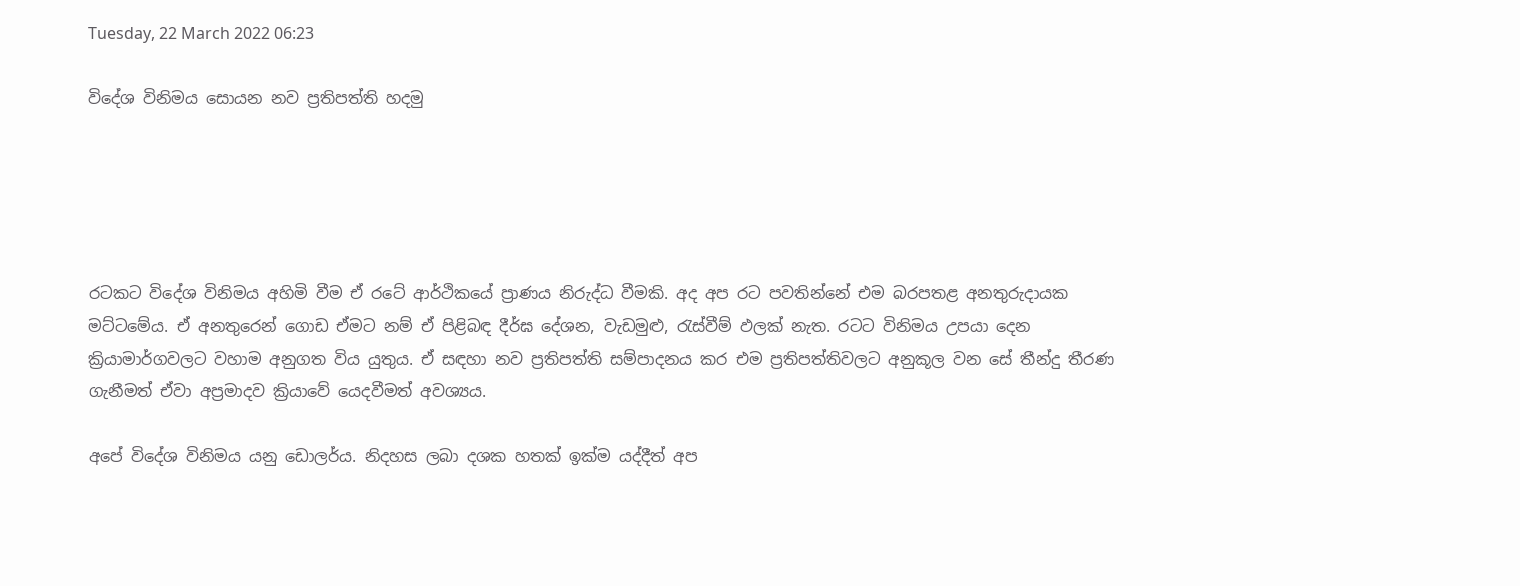Tuesday, 22 March 2022 06:23

විදේශ විනිමය සොයන නව ප්‍රතිපත්ති හදමු





රටකට විදේශ විනිමය අහිමි වීම ඒ රටේ ආර්ථිකයේ ප්‍රාණය නිරුද්ධ වීමකි. අද අප රට පවතින්නේ එම බරපතළ අනතුරුදායක මට්ටමේය. ඒ අනතුරෙන් ගොඩ ඒමට නම් ඒ පිළිබඳ දීර්ඝ දේශන, වැඩමුළු, රැස්වීම් ඵලක් නැත. රටට විනිමය උපයා දෙන ක්‍රියාමාර්ගවලට වහාම අනුගත විය යුතුය. ඒ සඳහා නව ප්‍රතිපත්ති සම්පාදනය කර එම ප්‍රතිපත්තිවලට අනුකූල වන සේ තීන්දු තීරණ ගැනීමත් ඒවා අප්‍රමාදව ක්‍රියාවේ යෙදවීමත් අවශ්‍යය.

අපේ විදේශ විනිමය යනු ඩොලර්ය. නිදහස ලබා දශක හතක් ඉක්ම යද්දීත් අප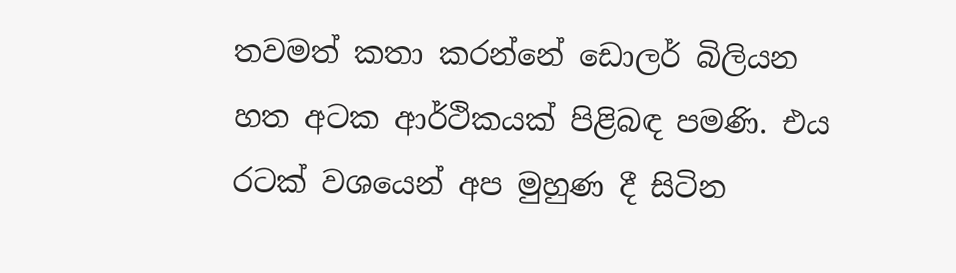තවමත් කතා කරන්නේ ඩොලර් බිලියන හත අටක ආර්ථිකයක් පිළිබඳ පමණි. එය රටක් වශයෙන් අප මුහුණ දී සිටින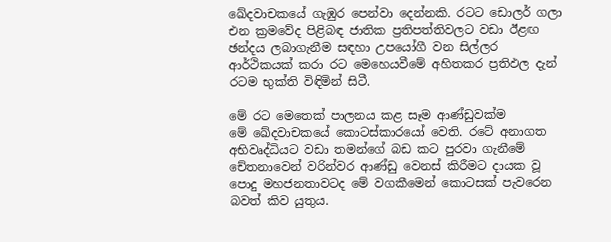ඛේදවාචකයේ ගැඹුර පෙන්වා දෙන්නකි. රටට ඩොලර් ගලා එන ක්‍රමවේද පිළිබඳ ජාතික ප්‍රතිපත්තිවලට වඩා ඊළඟ ඡන්දය ලබාගැනීම සඳහා උපයෝගී වන සිල්ලර ආර්ථිකයක් කරා රට මෙහෙයවීමේ අහිතකර ප්‍රතිඵල දැන් රටම භුක්ති විඳිමින් සිටී.

මේ රට මෙතෙක් පාලනය කළ සෑම ආණ්ඩුවක්ම මේ ‍ඛේදවාචකයේ කොටස්කාරයෝ වෙති. රටේ අනාගත අභිවෘද්ධියට වඩා තමන්ගේ බඩ කට පුරවා ගැනීමේ චේතනාවෙන් වරින්වර ආණ්ඩු වෙනස් කිරීමට දායක වූ පොදු මහජනතාවටද මේ වගකීමෙන් කොටසක් පැවරෙන බවත් කිව යුතුය.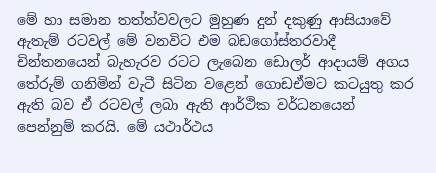මේ හා සමාන තත්ත්වවලට මුහුණ දුන් දකුණු ආසියාවේ ඇතැම් රටවල් මේ වනවිට එම බඩගෝස්තරවාදී චින්තනයෙන් බැහැරව රටට ලැබෙන ඩොලර් ආදායම් අගය තේරුම් ගනිමින් වැටී සිටින වළෙන් ගොඩඒමට කටයුතු කර ඇති බව ඒ රටවල් ලබා ඇති ආර්ථික වර්ධනයෙන් පෙන්නුම් කරයි. මේ යථාර්ථය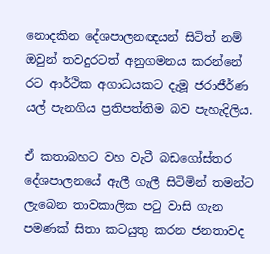නොදකින දේශපාලනඥයන් සිටිත් නම් ඔවුන් තවදුරටත් අනුගමනය කරන්නේ රට ආර්ථික අගාධයකට දැමූ ජරාජීර්ණ යල් පැනගිය ප්‍රතිපත්තිම බව පැහැදිලිය.

ඒ කතාබහට වහ වැටී බඩගෝස්තර දේශපාලනයේ ඇලී ගැලී සිටිමින් තමන්ට ලැබෙන තාවකාලික පටු වාසි ගැන පමණක් සිතා කටයුතු කරන ජනතාවද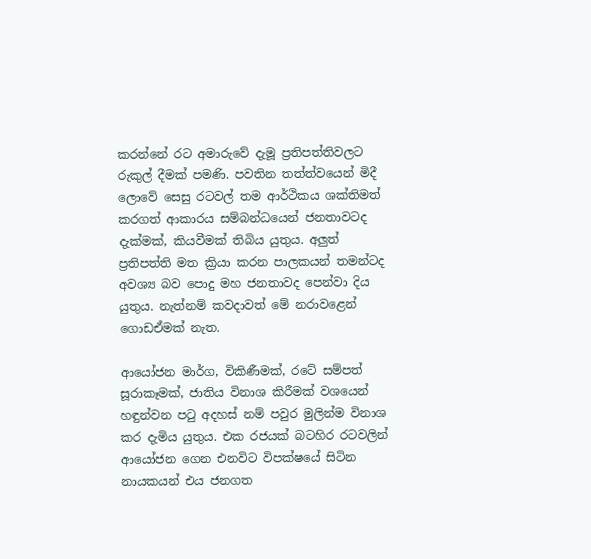කරන්නේ රට අමාරුවේ දැමූ ප්‍රතිපත්තිවලට රුකුල් දීමක් පමණි. පවතින තත්ත්වයෙන් මිදී ලොවේ සෙසු රටවල් තම ආර්ථිකය ශක්තිමත් කරගත් ආකාරය සම්බන්ධයෙන් ජනතාවටද දැක්මක්, කියවීමක් තිබිය යුතුය. අලු‍ත් ප්‍රතිපත්ති මත ක්‍රියා කරන පාලකයන් තමන්ටද අවශ්‍ය බව පොදු මහ ජනතාවද පෙන්වා දිය යුතුය. නැත්නම් කවදාවත් මේ නරාවළෙන් ගොඩඒමක් නැත.

ආයෝජන මාර්ග, විකිණීමක්, රටේ සම්පත් සූරාකෑමක්, ජාතිය විනාශ කිරීමක් වශයෙන් හඳුන්වන පටු අදහස් නම් පවුර මුලින්ම විනාශ කර දැමිය යුතුය. එක රජයක් බටහිර රටවලින් ආයෝජන ගෙන එනවිට විපක්ෂයේ සිටින නායකයන් එය ජනගත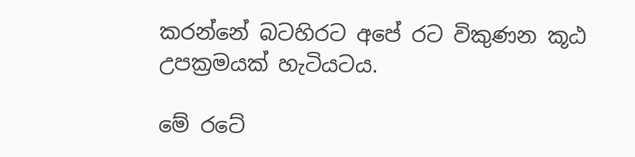කරන්නේ බටහිරට අපේ රට විකුණන කූඨ උපක්‍රමයක් හැටියටය.

මේ රටේ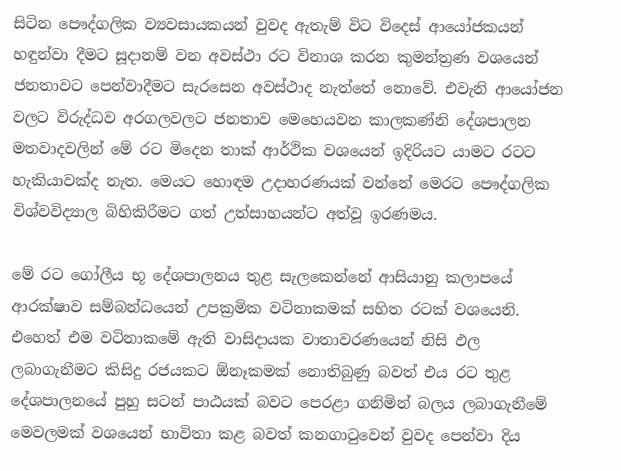සිටින පෞද්ගලික ව්‍යවසායකයන් වුවද ඇතැම් විට විදෙස් ආයෝජකයන් හඳුන්වා දීමට සූදානම් වන අවස්ථා රට විනාශ කරන කුමන්ත්‍රණ වශයෙන් ජනතාවට පෙන්වාදීමට සැරසෙන අවස්ථාද නැත්තේ නොවේ. එවැනි ආයෝජන වලට විරුද්ධව අරගලවලට ජනතාව මෙහෙයවන කාලකණ්නි දේශපාලන මතවාදවලින් මේ රට මිදෙන තාක් ආර්ථික වශයෙන් ඉදිරියට යාමට රටට හැකියාවක්ද නැත. මෙයට හොඳම උදාහරණයක් වන්නේ මෙරට පෞද්ගලික විශ්වවිද්‍යාල බිහිකිරීමට ගත් උත්සාහයන්ට අත්වූ ඉරණමය.

මේ රට ගෝලීය භූ දේශපාලනය තුළ සැලකෙන්නේ ආසියානු කලාපයේ ආරක්ෂාව සම්බන්ධයෙන් උපක්‍රමික වටිනාකමක් සහිත රටක් වශයෙනි. එහෙත් එම වටිනාකමේ ඇති වාසිදායක වාතාවරණයෙන් නිසි ඵල ලබාගැනීමට කිසිදු රජයකට ඕනෑකමක් නොතිබුණු බවත් එය රට තුළ දේශපාලනයේ පුහු සටන් පාඨයක් බවට පෙරළා ගනිමින් බලය ලබාගැනීමේ මෙවලමක් වශයෙන් භාවිතා කළ බවත් කනගාටුවෙන් වුවද පෙන්වා දිය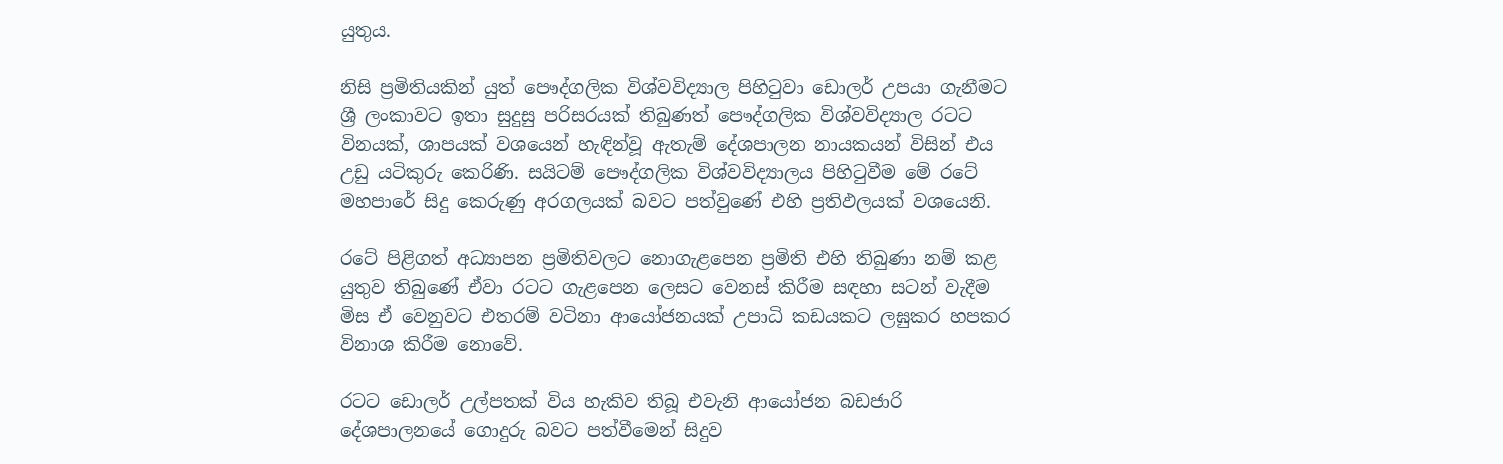යුතුය.

නිසි ප්‍රමිතියකින් යුත් පෞද්ගලික විශ්වවිද්‍යාල පිහිටුවා ඩොලර් උපයා ගැනීමට ශ්‍රී ලංකාවට ඉතා සුදුසු පරිසරයක් තිබුණත් පෞද්ගලික විශ්වවිද්‍යාල රටට විනයක්, ශාපයක් වශයෙන් හැඳින්වූ ඇතැම් දේශපාලන නායකයන් විසින් එය උඩු යටිකුරු කෙරිණි. සයිටම් පෞද්ගලික විශ්වවිද්‍යාලය පිහිටුවීම මේ රටේ මහපාරේ සිදු කෙරුණු අරගලයක් බවට පත්වුණේ එහි ප්‍රතිඵලයක් වශයෙනි.

රටේ පිළිගත් අධ්‍යාපන ප්‍රමිතිවලට නොගැළපෙන ප්‍රමිති එහි තිබුණා නම් කළ යුතුව තිබුණේ ඒවා රටට ගැළපෙන ලෙසට වෙනස් කිරීම සඳහා සටන් වැදීම මිස ඒ වෙනුවට එතරම් වටිනා ආයෝජනයක් උපාධි කඩයකට ලඝුකර හපකර විනාශ කිරීම නොවේ.

රටට ඩොලර් උල්පතක් විය හැකිව තිබූ එවැනි ආයෝජන බඩජාරි දේශපාලනයේ ගොදුරු බවට පත්වීමෙන් සිදුව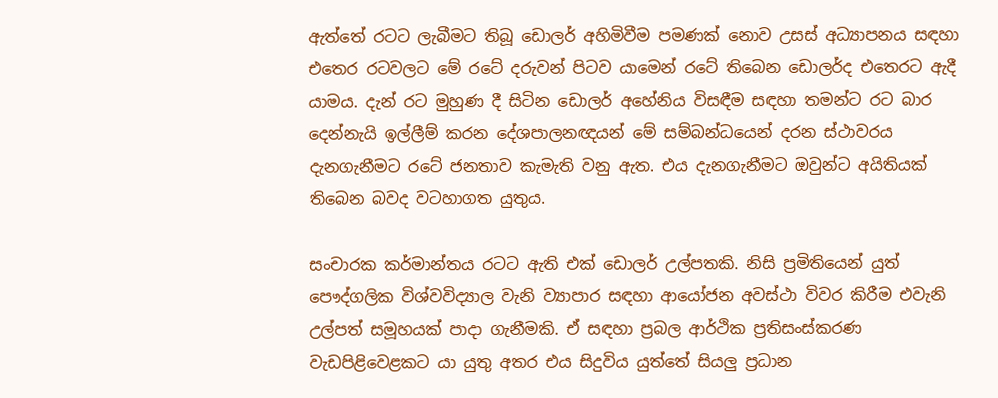ඇත්තේ රටට ලැබීමට තිබූ ඩොලර් අහිමිවීම පමණක් නොව උසස් අධ්‍යාපනය සඳහා එතෙර රටවලට මේ රටේ දරුවන් පිටව යාමෙන් රටේ තිබෙන ඩොලර්ද එතෙරට ඇදී යාමය. දැන් රට මුහුණ දී සිටින ඩොලර් අහේනිය විසඳීම සඳහා තමන්ට රට බාර දෙන්නැයි ඉල්ලීම් කරන දේශපාලනඥයන් මේ සම්බන්ධයෙන් දරන ස්ථාවරය දැනගැනීමට රටේ ජනතාව කැමැති වනු ඇත. එය දැනගැනීමට ඔවුන්ට අයිතියක් තිබෙන බවද වටහාගත යුතුය.

සංචාරක කර්මාන්තය රටට ඇති එක් ඩොලර් උල්පතකි. නිසි ප්‍රමිතියෙන් යුත් පෞද්ගලික විශ්වවිද්‍යාල වැනි ව්‍යාපාර සඳහා ආයෝජන අවස්ථා විවර කිරීම එවැනි උල්පත් සමූහයක් පාදා ගැනීමකි. ඒ සඳහා ප්‍රබල ආර්ථික ප්‍රතිසංස්කරණ වැඩපිළිවෙළකට යා යුතු අතර එය සිදුවිය යුත්තේ සියලු‍ ප්‍රධාන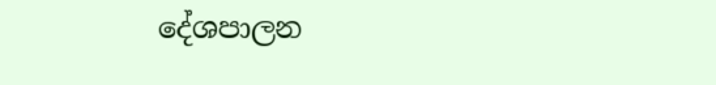දේශපාලන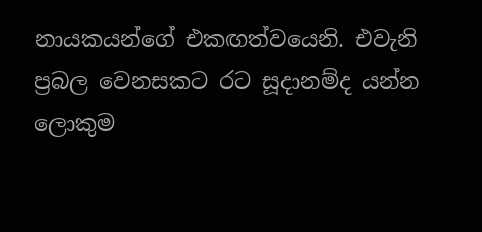නායකයන්ගේ එකඟත්වයෙනි. එවැනි ප්‍රබල වෙනසකට රට සූදානම්ද යන්න ලොකුම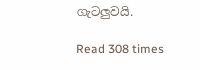ගැටලු‍වයි.

Read 308 times